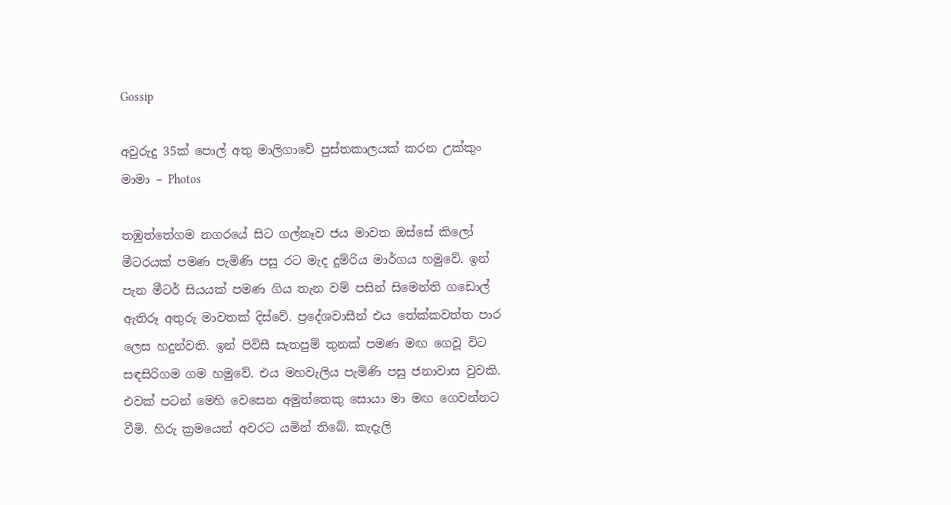Gossip

අවුරුදු 35ක් පොල් අතු මාලිගාවේ පුස්තකාලයක් කරන උක්කුං මාමා – Photos

තඹුත්තේගම නගරයේ සිට ගල්නෑව ජය මාවත ඔස්සේ කිලෝ මීටරයක් පමණ පැමිණි පසු රට මැද දුම්රිය මාර්ගය හමුවේ. ඉන් පැන මීටර් සියයක් පමණ ගිය තැන වම් පසින් සිමෙන්ති ගඩොල් ඇතිරූ අතුරු මාවතක් දිස්වේ. ප්‍රදේශවාසීන් එය තේක්කවත්ත පාර ලෙස හදුන්වති. ඉන් පිවිසී සැතපුම් තුනක් පමණ මඟ ගෙවූ විට සඳසිරිගම ගම හමුවේ. එය මහවැලිය පැමිණි පසු ජනාවාස වුවකි. එවක් පටන් මෙහි වෙසෙන අමුත්තෙකු සොයා මා මඟ ගෙවන්නට වීමි. හිරු ක්‍රමයෙන් අවරට යමින් තිබේ. කැදැලි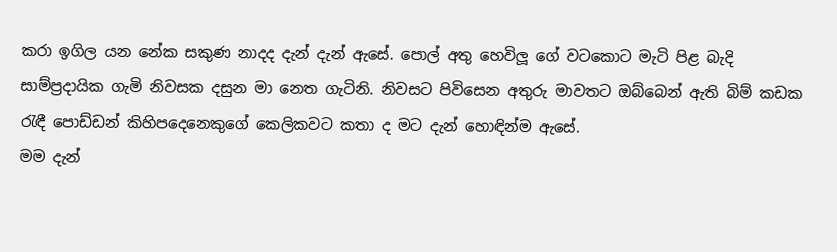කරා ඉගිල යන නේක සකුණ නාදද දැන් දැන් ඇසේ. පොල් අතු හෙවිලූ ගේ වටකොට මැටි පිළ බැදි සාම්ප්‍රදායික ගැමි නිවසක දසුන මා නෙත ගැටිනි. නිවසට පිවිසෙන අතුරු මාවතට ඔබ්බෙන් ඇති බිම් කඩක රැඳී පොඩ්ඩන් කිහිපදෙනෙකුගේ කෙලිකවට කතා ද මට දැන් හොඳින්ම ඇසේ.
මම දැන්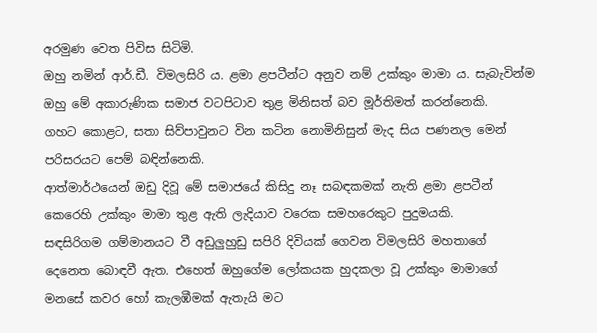අරමුණ වෙත පිවිස සිටිමි.
ඔහු නමින් ආර්.ඩී. විමලසිරි ය. ළමා ළපටීන්ට අනුව නම් උක්කුං මාමා ය. සැබැවින්ම ඔහු මේ අකාරුණික සමාජ වටපිටාව තුළ මිනිසත් බව මූර්තිමත් කරන්නෙකි.
ගහට කොළට, සතා සිව්පාවුනට වින කටින නොමිනිසුන් මැද සිය පණනල මෙන් පරිසරයට පෙම් බඳින්නෙකි.
ආත්මාර්ථයෙන් ඔඩු දිවූ මේ සමාජයේ කිසිදු නෑ සබඳකමක් නැති ළමා ළපටීන් කෙරෙහි උක්කුං මාමා තුළ ඇති ලැදියාව වරෙක සමහරෙකුට පුදුමයකි.
සඳසිරිගම ගම්මානයට වී අඩුලුහුඩු සපිරි දිවියක් ගෙවන විමලසිරි මහතාගේ දෙනෙත බොඳවී ඇත. එහෙත් ඔහුගේම ලෝකයක හුදකලා වූ උක්කුං මාමාගේ මනසේ කවර හෝ කැලඹීමක් ඇතැයි මට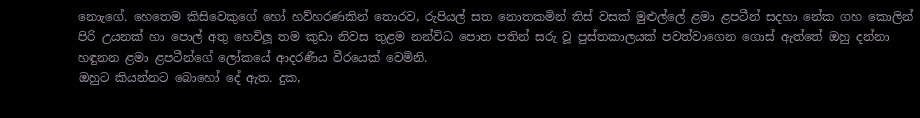නොැගේ. හෙතෙම කිසිවෙකුගේ හෝ හව්හරණකින් තොරව, රුපියල් සත නොතකමින් තිස් වසක් මුළුල්ලේ ළමා ළපටීන් සදහා නේක ගහ කොලින් පිරි උයනක් හා පොල් අතු හෙවිලූ තම කුඩා නිවස තුළම නන්විධ පොත පතින් සරු වූ පුස්තකාලයක් පවත්වාගෙන ගොස් ඇත්තේ ඔහු දන්නා හඳුනන ළමා ළපටීන්ගේ ලෝකයේ ආදරණීය වීරයෙක් වෙමිනි.
ඔහුට කියන්නට බොහෝ දේ ඇත. දුක,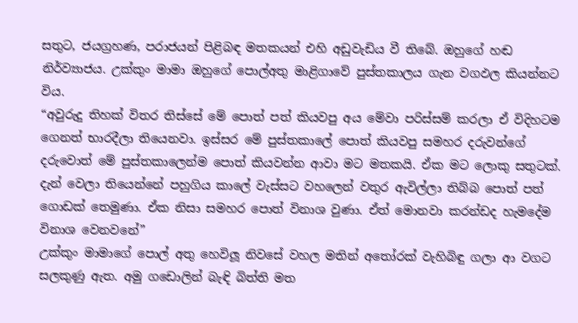සතුට, ජයග්‍රහණ, පරාජයන් පිළිබඳ මතකයන් එහි අඩුවැඩිය වී තිබේ. ඔහුගේ හඬ නිර්ව්‍යාජය. උක්කුං මාමා ඔහුගේ පොල්අතු මාළිගාවේ පුස්තකාලය ගැන වගඵල කියන්නට විය.
“අවුරුදු තිහක් විතර තිස්සේ මේ පොත් පත් කියවපු අය මේවා පරිස්සම් කරලා ඒ විදිහටම ගෙනත් භාරදීලා තියෙනවා. ඉස්සර මේ පුස්තකාලේ පොත් කියවපු සමහර දරුවන්ගේ දරුවොත් මේ පුස්තකාලෙන්ම පොත් කියවන්න ආවා මට මතකයි. ඒක මට ලොකු සතුටක්. දැන් වෙලා තියෙන්නේ පහුගිය කාලේ වැස්සට වහලෙන් වතුර ඇවිල්ලා තිබ්බ පොත් පත් ගොඩක් තෙමුණා. ඒක නිසා සමහර පොත් විනාශ වුණා. ඒත් මොනවා කරන්ඩද හැමදේම විනාශ වෙනවනේ”
උක්කුං මාමාගේ පොල් අතු හෙවිලූ නිවසේ වහල මතින් අතෝරක් වැහිබිඳු ගලා ආ වගට සලකුණු ඇත. අමු ගඩොලින් බැඳි බිත්ති මත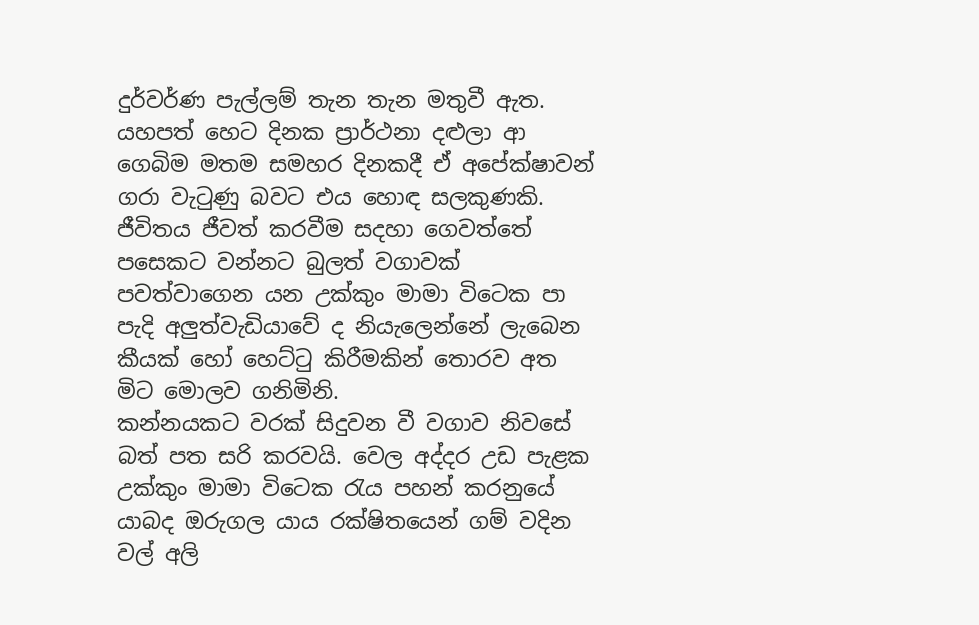දුර්වර්ණ පැල්ලම් තැන තැන මතුවී ඇත. යහපත් හෙට දිනක ප්‍රාර්ථනා දළුලා ආ ගෙබිම මතම සමහර දිනකදී ඒ අපේක්ෂාවන් ගරා වැටුණු බවට එය හොඳ සලකුණකි. ජීවිතය ජීවත් කරවීම සදහා ගෙවත්තේ පසෙකට වන්නට බුලත් වගාවක් පවත්වාගෙන යන උක්කුං මාමා විටෙක පා පැදි අලුත්වැඩියාවේ ද නියැලෙන්නේ ලැබෙන කීයක් හෝ හෙට්ටු කිරීමකින් තොරව අත මිට මොලව ගනිමිනි.
කන්නයකට වරක් සිදුවන වී වගාව නිවසේ බත් පත සරි කරවයි. වෙල අද්දර උඩ පැළක උක්කුං මාමා විටෙක රැය පහන් කරනුයේ යාබද ඔරුගල යාය රක්ෂිතයෙන් ගම් වදින වල් අලි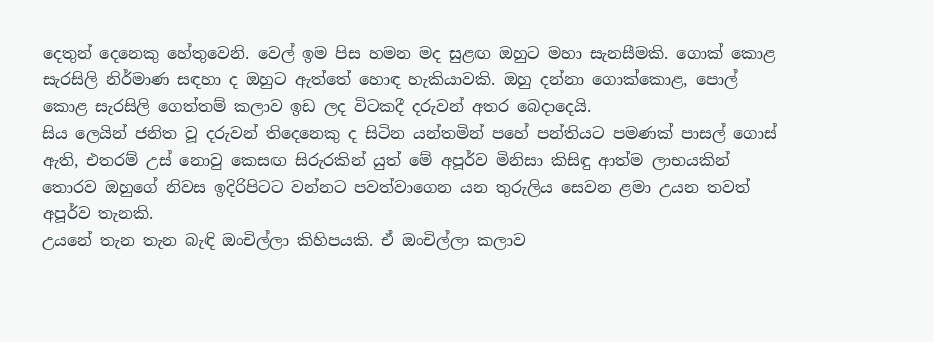දෙතුන් දෙනෙකු හේතුවෙනි. වෙල් ඉම පිස හමන මද සුළඟ ඔහුට මහා සැනසීමකි. ගොක් කොළ සැරසිලි නිර්මාණ සඳහා ද ඔහුට ඇත්තේ හොඳ හැකියාවකි. ඔහු දන්නා ගොක්කොළ, පොල් කොළ සැරසිලි ගෙත්තම් කලාව ඉඩ ලද විටකදී දරුවන් අතර බෙදාදෙයි.
සිය ලෙයින් ජනිත වූ දරුවන් තිදෙනෙකු ද සිටින යන්තමින් පහේ පන්තියට පමණක් පාසල් ගොස් ඇති, එතරම් උස් නොවු කෙසඟ සිරුරකින් යුත් මේ අපූර්ව මිනිසා කිසිඳු ආත්ම ලාභයකින් තොරව ඔහුගේ නිවස ඉදිරිපිටට වන්නට පවත්වාගෙන යන තුරුලිය සෙවන ළමා උයන තවත් අපූර්ව තැනකි.
උයනේ තැන තැන බැඳි ඔංචිල්ලා කිහිපයකි. ඒ ඔංචිල්ලා කලාව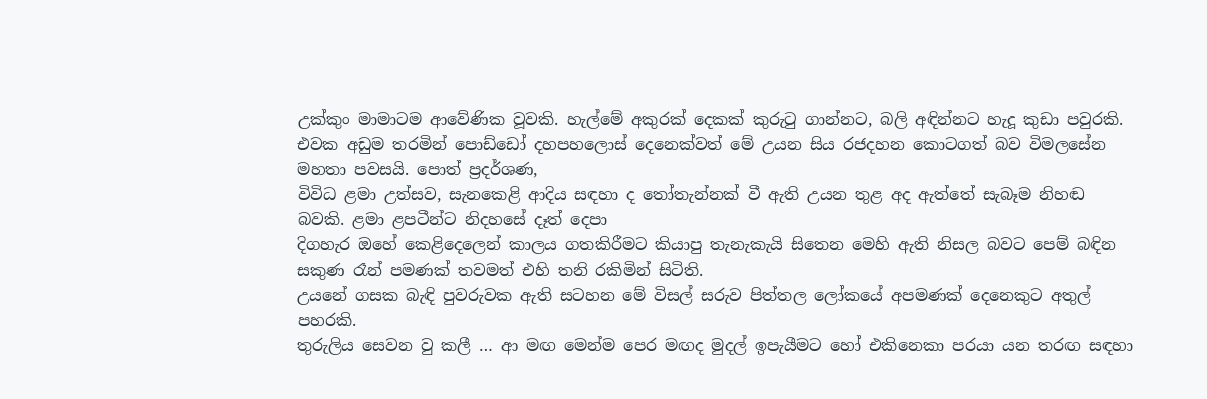උක්කුං මාමාටම ආවේණික වූවකි. හැල්මේ අකුරක් දෙකක් කුරුටු ගාන්නට, බලි අඳින්නට හැදූ කුඩා පවුරකි. එවක අඩුම තරමින් පොඩ්ඩෝ දහපහලොස් දෙනෙක්වත් මේ උයන සිය රජදහන කොටගත් බව විමලසේන මහතා පවසයි. පොත් ප්‍රදර්ශණ,
විවිධ ළමා උත්සව, සැනකෙළි ආදිය සඳහා ද තෝතැන්නක් වී ඇති උයන තුළ අද ඇත්තේ සැබෑම නිහඬ බවකි. ළමා ළපටීන්ට නිදහසේ දෑත් දෙපා
දිගහැර ඔහේ කෙළිදෙලෙන් කාලය ගතකිරීමට කියාපු තැනැකැයි සිතෙන ‍මෙහි ඇති නිසල බවට පෙම් බඳින සකුණ රෑන් පමණක් තවමත් එහි තනි රකිමින් සිටිති.
උයනේ ගසක බැඳි පුවරුවක ඇති සටහන මේ විසල් සරුව පිත්තල ලෝකයේ අපමණක් දෙනෙකුට අතුල් පහරකි.
තුරුලිය සෙවන වු කලී … ආ මඟ මෙන්ම පෙර මඟද මුදල් ඉපැයීමට හෝ එකිනෙකා පරයා යන තරඟ සඳහා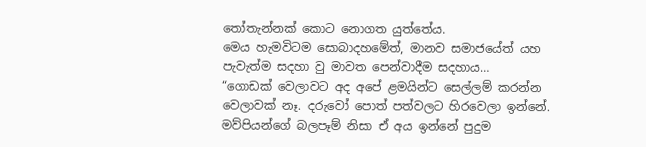තෝතැන්නක් කොට නොගත යුත්තේය.
මෙය හැමවිටම සොබාදහමේත්, මානව සමාජයේත් යහ පැවැත්ම සදහා වු මාවත පෙන්වාදීම සදහාය…
“ගොඩක් වෙලාවට අද අපේ ළමයින්ට සෙල්ලම් කරන්න වෙලාවක් නෑ. දරුවෝ පොත් පත්වලට හිරවෙලා ඉන්නේ. මව්පියන්ගේ බලපෑම් නිසා ඒ අය ඉන්නේ පුදුම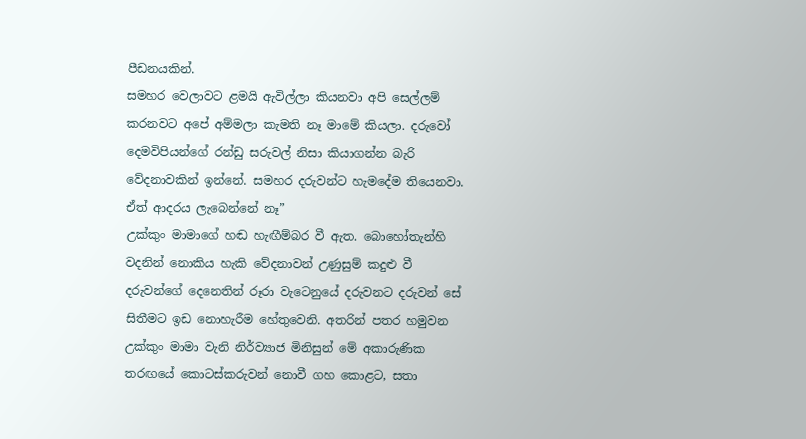පීඩනයකින්.
සමහර වෙලාවට ළමයි ඇවිල්ලා කියනවා අපි සෙල්ලම් කරනවට අපේ අම්මලා කැමති නෑ මාමේ කියලා. දරුවෝ දෙමවිපියන්ගේ රන්ඩු සරුවල් නිසා කියාගන්න බැරි වේදනාවකින් ඉන්නේ. සමහර දරුවන්ට හැමදේම තියෙනවා. ඒත් ආදරය ලැබෙන්නේ නෑ”
උක්කුං මාමාගේ හඬ හැඟීම්බර වී ඇත. බොහෝතැන්හි වදනින් නොකිය හැකි වේදනාවන් උණුසුම් කදුළු වී දරුවන්ගේ දෙනෙතින් රූරා වැටෙනුයේ දරුවනට දරුවන් සේ සිතීමට ඉඩ නොහැරීම හේතුවෙනි. අතරින් පතර හමුවන උක්කුං මාමා වැනි නිර්ව්‍යාජ මිනිසුන් මේ අකාරුණික තරඟයේ කොටස්කරුවන් නොවී ගහ කොළට, සතා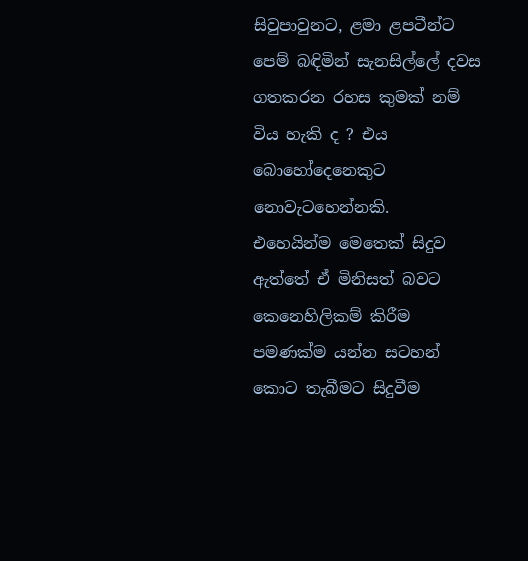සිවුපාවුනට, ළමා ළපටීන්ට පෙම් බඳිමින් සැනසිල්ලේ දවස ගතකරන රහස කුමක් නම් විය හැකි ද ? එය බොහෝදෙනෙකුට නොවැටහෙන්නකි.
එහෙයින්ම මෙතෙක් සිදුව ඇත්තේ ඒ මිනිසත් බවට කෙනෙහිලිකම් කිරීම පමණක්ම යන්න සටහන් කොට තැබීමට සිදුවීම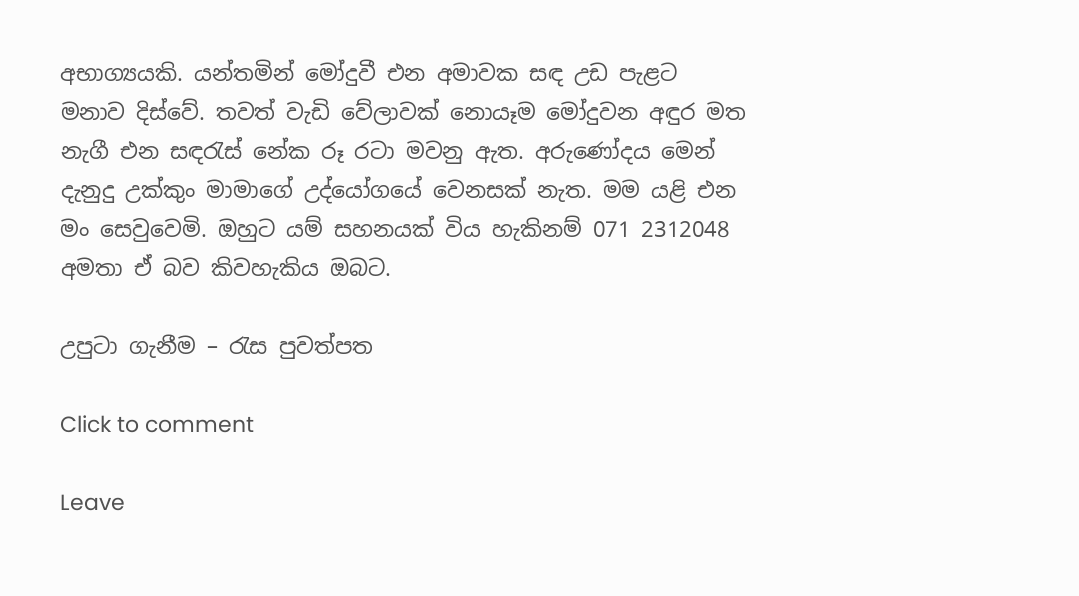අභාග්‍යයකි. යන්තමින් මෝදුවී එන අමාවක සඳ උඩ පැළට මනාව දිස්වේ. තවත් වැඩි වේලාවක් නොයෑම මෝදුවන අඳුර මත නැගී එන සඳරැස් නේක රූ රටා මවනු ඇත. අරුණෝදය මෙන් දැනුදු උක්කුං මාමාගේ උද්යෝගයේ වෙනසක් නැත. මම යළි එන මං සෙවුවෙමි. ඔහුට යම් සහනයක් විය හැකිනම් 071 2312048 අමතා ඒ බව කිවහැකිය ඔබට.

උපුටා ගැනීම – රැස පුවත්පත

Click to comment

Leave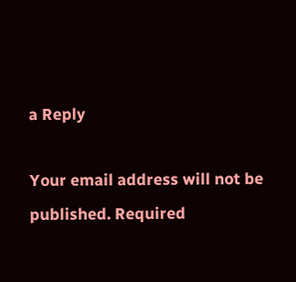a Reply

Your email address will not be published. Required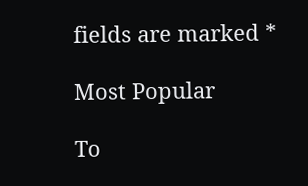fields are marked *

Most Popular

To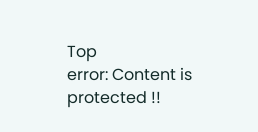Top
error: Content is protected !!